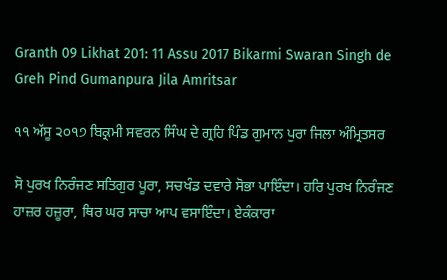Granth 09 Likhat 201: 11 Assu 2017 Bikarmi Swaran Singh de Greh Pind Gumanpura Jila Amritsar

੧੧ ਅੱਸੂ ੨੦੧੭ ਬਿਕ੍ਰਮੀ ਸਵਰਨ ਸਿੰਘ ਦੇ ਗ੍ਰਹਿ ਪਿੰਡ ਗੁਮਾਨ ਪੁਰਾ ਜਿਲਾ ਅੰਮ੍ਰਿਤਸਰ

ਸੋ ਪੁਰਖ ਨਿਰੰਜਣ ਸਤਿਗੁਰ ਪੂਰਾ, ਸਚਖੰਡ ਦਵਾਰੇ ਸੋਭਾ ਪਾਇੰਦਾ। ਹਰਿ ਪੁਰਖ ਨਿਰੰਜਣ ਹਾਜ਼ਰ ਹਜ਼ੂਰਾ, ਥਿਰ ਘਰ ਸਾਚਾ ਆਪ ਵਸਾਇੰਦਾ। ਏਕੰਕਾਰਾ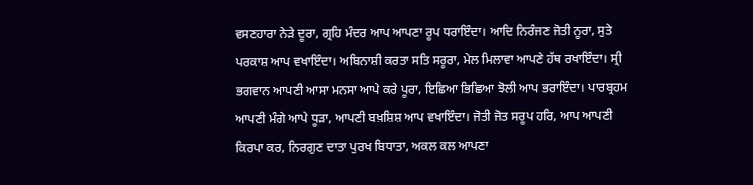ਵਸਣਹਾਰਾ ਨੇੜੇ ਦੂਰਾ, ਗ੍ਰਹਿ ਮੰਦਰ ਆਪ ਆਪਣਾ ਰੂਪ ਧਰਾਇੰਦਾ। ਆਦਿ ਨਿਰੰਜਣ ਜੋਤੀ ਨੂਰਾ, ਸੁਤੇ ਪਰਕਾਸ਼ ਆਪ ਵਖਾਇੰਦਾ। ਅਬਿਨਾਸ਼ੀ ਕਰਤਾ ਸਤਿ ਸਰੂਰਾ, ਮੇਲ ਮਿਲਾਵਾ ਆਪਣੇ ਹੱਥ ਰਖਾਇੰਦਾ। ਸ੍ਰੀ ਭਗਵਾਨ ਆਪਣੀ ਆਸਾ ਮਨਸਾ ਆਪੇ ਕਰੇ ਪੂਰਾ, ਇਛਿਆ ਭਿਛਿਆ ਝੋਲੀ ਆਪ ਭਰਾਇੰਦਾ। ਪਾਰਬ੍ਰਹਮ ਆਪਣੀ ਮੰਗੇ ਆਪੇ ਧੂੜਾ, ਆਪਣੀ ਬਖ਼ਸ਼ਿਸ਼ ਆਪ ਵਖਾਇੰਦਾ। ਜੋਤੀ ਜੋਤ ਸਰੂਪ ਹਰਿ, ਆਪ ਆਪਣੀ ਕਿਰਪਾ ਕਰ, ਨਿਰਗੁਣ ਦਾਤਾ ਪੁਰਖ ਬਿਧਾਤਾ, ਅਕਲ ਕਲ ਆਪਣਾ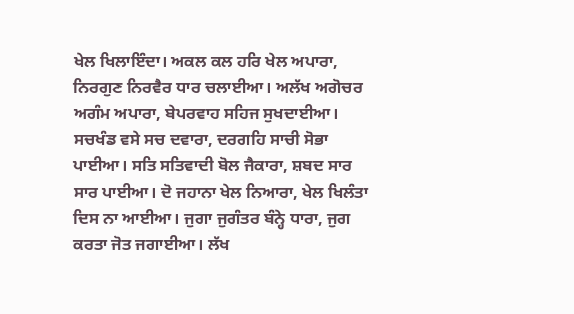ਖੇਲ ਖਿਲਾਇੰਦਾ। ਅਕਲ ਕਲ ਹਰਿ ਖੇਲ ਅਪਾਰਾ, ਨਿਰਗੁਣ ਨਿਰਵੈਰ ਧਾਰ ਚਲਾਈਆ। ਅਲੱਖ ਅਗੋਚਰ ਅਗੰਮ ਅਪਾਰਾ, ਬੇਪਰਵਾਹ ਸਹਿਜ ਸੁਖਦਾਈਆ। ਸਚਖੰਡ ਵਸੇ ਸਚ ਦਵਾਰਾ, ਦਰਗਹਿ ਸਾਚੀ ਸੋਭਾ ਪਾਈਆ। ਸਤਿ ਸਤਿਵਾਦੀ ਬੋਲ ਜੈਕਾਰਾ, ਸ਼ਬਦ ਸਾਰ ਸਾਰ ਪਾਈਆ। ਦੋ ਜਹਾਨਾ ਖੇਲ ਨਿਆਰਾ, ਖੇਲ ਖਿਲੰਤਾ ਦਿਸ ਨਾ ਆਈਆ। ਜੁਗਾ ਜੁਗੰਤਰ ਬੰਨ੍ਹੇ ਧਾਰਾ, ਜੁਗ ਕਰਤਾ ਜੋਤ ਜਗਾਈਆ। ਲੱਖ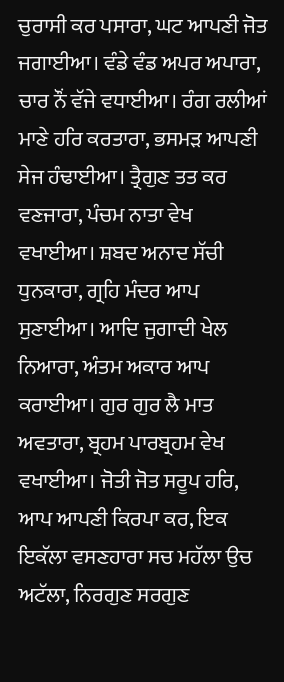ਚੁਰਾਸੀ ਕਰ ਪਸਾਰਾ, ਘਟ ਆਪਣੀ ਜੋਤ ਜਗਾਈਆ। ਵੰਡੇ ਵੰਡ ਅਪਰ ਅਪਾਰਾ, ਚਾਰ ਨੌਂ ਵੱਜੇ ਵਧਾਈਆ। ਰੰਗ ਰਲੀਆਂ ਮਾਣੇ ਹਰਿ ਕਰਤਾਰਾ, ਭਸਮੜ ਆਪਣੀ ਸੇਜ ਹੰਢਾਈਆ। ਤ੍ਰੈਗੁਣ ਤਤ ਕਰ ਵਣਜਾਰਾ, ਪੰਚਮ ਨਾਤਾ ਵੇਖ ਵਖਾਈਆ। ਸ਼ਬਦ ਅਨਾਦ ਸੱਚੀ ਧੁਨਕਾਰਾ, ਗ੍ਰਹਿ ਮੰਦਰ ਆਪ ਸੁਣਾਈਆ। ਆਦਿ ਜੁਗਾਦੀ ਖੇਲ ਨਿਆਰਾ, ਅੰਤਮ ਅਕਾਰ ਆਪ ਕਰਾਈਆ। ਗੁਰ ਗੁਰ ਲੈ ਮਾਤ ਅਵਤਾਰਾ, ਬ੍ਰਹਮ ਪਾਰਬ੍ਰਹਮ ਵੇਖ ਵਖਾਈਆ। ਜੋਤੀ ਜੋਤ ਸਰੂਪ ਹਰਿ, ਆਪ ਆਪਣੀ ਕਿਰਪਾ ਕਰ, ਇਕ ਇਕੱਲਾ ਵਸਣਹਾਰਾ ਸਚ ਮਹੱਲਾ ਉਚ ਅਟੱਲਾ, ਨਿਰਗੁਣ ਸਰਗੁਣ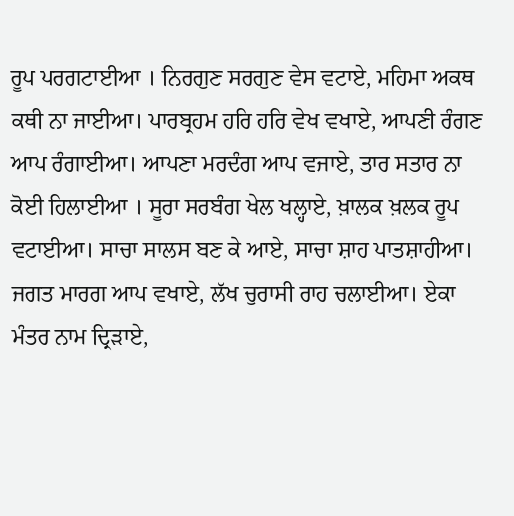ਰੂਪ ਪਰਗਟਾਈਆ । ਨਿਰਗੁਣ ਸਰਗੁਣ ਵੇਸ ਵਟਾਏ, ਮਹਿਮਾ ਅਕਥ ਕਥੀ ਨਾ ਜਾਈਆ। ਪਾਰਬ੍ਰਹਮ ਹਰਿ ਹਰਿ ਵੇਖ ਵਖਾਏ, ਆਪਣੀ ਰੰਗਣ ਆਪ ਰੰਗਾਈਆ। ਆਪਣਾ ਮਰਦੰਗ ਆਪ ਵਜਾਏ, ਤਾਰ ਸਤਾਰ ਨਾ ਕੋਈ ਹਿਲਾਈਆ । ਸੂਰਾ ਸਰਬੰਗ ਖੇਲ ਖਲ੍ਹਾਏ, ਖ਼ਾਲਕ ਖ਼ਲਕ ਰੂਪ ਵਟਾਈਆ। ਸਾਚਾ ਸਾਲਸ ਬਣ ਕੇ ਆਏ, ਸਾਚਾ ਸ਼ਾਹ ਪਾਤਸ਼ਾਹੀਆ। ਜਗਤ ਮਾਰਗ ਆਪ ਵਖਾਏ, ਲੱਖ ਚੁਰਾਸੀ ਰਾਹ ਚਲਾਈਆ। ਏਕਾ ਮੰਤਰ ਨਾਮ ਦ੍ਰਿੜਾਏ,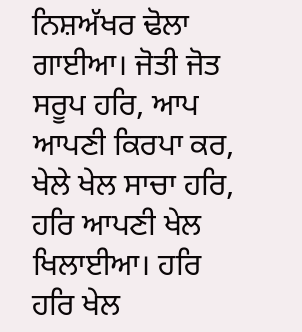ਨਿਸ਼ਅੱਖਰ ਢੋਲਾ ਗਾਈਆ। ਜੋਤੀ ਜੋਤ ਸਰੂਪ ਹਰਿ, ਆਪ ਆਪਣੀ ਕਿਰਪਾ ਕਰ, ਖੇਲੇ ਖੇਲ ਸਾਚਾ ਹਰਿ, ਹਰਿ ਆਪਣੀ ਖੇਲ ਖਿਲਾਈਆ। ਹਰਿ ਹਰਿ ਖੇਲ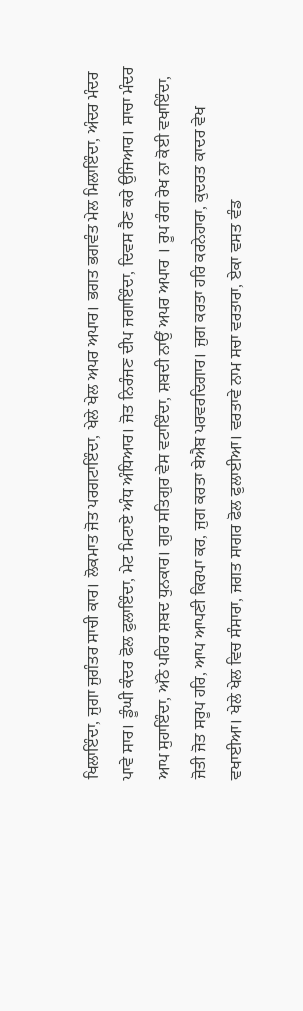ਖਿਲਾਇੰਦਾ, ਜੁਗਾ ਜੁਗੰਤਰ ਸਾਚੀ ਕਾਰ। ਲੋਕਮਾਤ ਜੋਤ ਪਰਗਟਾਇੰਦਾ, ਖੇਲੇ ਖੇਲ ਅਪਰ ਅਪਾਰ। ਭਗਤ ਭਗਵੰਤ ਮੇਲ ਮਿਲਾਇੰਦਾ, ਅੰਦਰ ਮੰਦਰ ਪਾਵੇ ਸਾਰ। ਡੂੰਘੀ ਕੰਦਰ ਫੋਲ ਫੁਲਾਇੰਦਾ, ਮੇਟ ਮਿਟਾਏ ਅੰਧ ਅੰਧਿਆਰ। ਜੋਤ ਨਿਰੰਜਣ ਦੀਪ ਜਗਾਇੰਦਾ, ਦਿਵਸ ਰੈਣ ਕਰੇ ਉਜਿਆਰ। ਸਾਚਾ ਮੰਦਰ ਆਪ ਸੁਹਾਇੰਦਾ, ਅੱਠੇ ਪਹਿਰ ਸ਼ਬਦ ਧੁਨਕਾਰ। ਗੁਰ ਸਤਿਗੁਰ ਵੇਸ ਵਟਾਇੰਦਾ, ਸ਼ਬਦੀ ਨਾਉਂ ਅਪਰ ਅਪਾਰ । ਰੂਪ ਰੰਗ ਰੇਖ ਨਾ ਕੋਈ ਵਖਾਇੰਦਾ, ਜੋਤੀ ਜੋਤ ਸਰੂਪ ਹਰਿ, ਆਪ ਆਪਣੀ ਕਿਰਪਾ ਕਰ, ਜੁਗ ਕਰਤਾ ਬੇਐਬ ਪਰਵਰਦਿਗਾਰ। ਜੁਗ ਕਰਤਾ ਹਰਿ ਕਰਨੇਹਾਰਾ, ਕੁਦਰਤ ਕਾਦਰ ਵੇਖ ਵਖਾਈਆ। ਖੇਲੇ ਖੇਲ ਵਿਚ ਸੰਸਾਰਾ, ਜਗਤ ਸਾਗਰ ਫੋਲ ਫੁਲਾਈਆ। ਵਰਤਾਵੇ ਨਾਮ ਸਚਾ ਵਰਤਾਰਾ, ਏਕਾ ਵਸਤ ਵੰਡ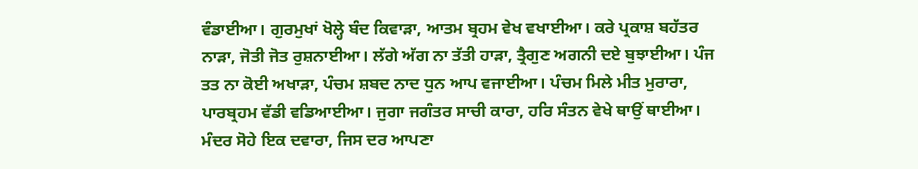ਵੰਡਾਈਆ। ਗੁਰਮੁਖਾਂ ਖੋਲ੍ਹੇ ਬੰਦ ਕਿਵਾੜਾ, ਆਤਮ ਬ੍ਰਹਮ ਵੇਖ ਵਖਾਈਆ। ਕਰੇ ਪ੍ਰਕਾਸ਼ ਬਹੱਤਰ ਨਾੜਾ, ਜੋਤੀ ਜੋਤ ਰੁਸ਼ਨਾਈਆ। ਲੱਗੇ ਅੱਗ ਨਾ ਤੱਤੀ ਹਾੜਾ, ਤ੍ਰੈਗੁਣ ਅਗਨੀ ਦਏ ਬੁਝਾਈਆ। ਪੰਜ ਤਤ ਨਾ ਕੋਈ ਅਖਾੜਾ, ਪੰਚਮ ਸ਼ਬਦ ਨਾਦ ਧੁਨ ਆਪ ਵਜਾਈਆ। ਪੰਚਮ ਮਿਲੇ ਮੀਤ ਮੁਰਾਰਾ, ਪਾਰਬ੍ਰਹਮ ਵੱਡੀ ਵਡਿਆਈਆ। ਜੁਗਾ ਜਗੰਤਰ ਸਾਚੀ ਕਾਰਾ, ਹਰਿ ਸੰਤਨ ਵੇਖੇ ਥਾਉਂ ਥਾਈਆ। ਮੰਦਰ ਸੋਹੇ ਇਕ ਦਵਾਰਾ, ਜਿਸ ਦਰ ਆਪਣਾ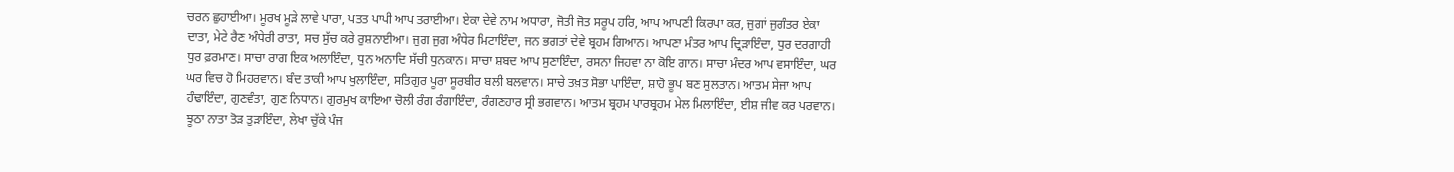ਚਰਨ ਛੁਹਾਈਆ। ਮੂਰਖ ਮੂੜੇ ਲਾਵੇ ਪਾਰਾ, ਪਤਤ ਪਾਪੀ ਆਪ ਤਰਾਈਆ। ਏਕਾ ਦੇਵੇ ਨਾਮ ਅਧਾਰਾ, ਜੋਤੀ ਜੋਤ ਸਰੂਪ ਹਰਿ, ਆਪ ਆਪਣੀ ਕਿਰਪਾ ਕਰ, ਜੁਗਾਂ ਜੁਗੰਤਰ ਏਕਾ ਦਾਤਾ, ਮੇਟੇ ਰੈਣ ਅੰਧੇਰੀ ਰਾਤਾ, ਸਚ ਸੁੱਚ ਕਰੇ ਰੁਸ਼ਨਾਈਆ। ਜੁਗ ਜੁਗ ਅੰਧੇਰ ਮਿਟਾਇੰਦਾ, ਜਨ ਭਗਤਾਂ ਦੇਵੇ ਬ੍ਰਹਮ ਗਿਆਨ। ਆਪਣਾ ਮੰਤਰ ਆਪ ਦ੍ਰਿੜਾਇੰਦਾ, ਧੁਰ ਦਰਗਾਹੀ ਧੁਰ ਫ਼ਰਮਾਣ। ਸਾਚਾ ਰਾਗ ਇਕ ਅਲਾਇੰਦਾ, ਧੁਨ ਅਨਾਦਿ ਸੱਚੀ ਧੁਨਕਾਨ। ਸਾਚਾ ਸ਼ਬਦ ਆਪ ਸੁਣਾਇੰਦਾ, ਰਸਨਾ ਜਿਹਵਾ ਨਾ ਕੋਇ ਗਾਨ। ਸਾਚਾ ਮੰਦਰ ਆਪ ਵਸਾਇੰਦਾ, ਘਰ ਘਰ ਵਿਚ ਹੋ ਮਿਹਰਵਾਨ। ਬੰਦ ਤਾਕੀ ਆਪ ਖੁਲਾਇੰਦਾ, ਸਤਿਗੁਰ ਪੂਰਾ ਸੂਰਬੀਰ ਬਲੀ ਬਲਵਾਨ। ਸਾਚੇ ਤਖ਼ਤ ਸੋਭਾ ਪਾਇੰਦਾ, ਸ਼ਾਹੋ ਭੂਪ ਬਣ ਸੁਲਤਾਨ। ਆਤਮ ਸੇਜਾ ਆਪ ਹੰਢਾਇੰਦਾ, ਗੁਣਵੰਤਾ, ਗੁਣ ਨਿਧਾਨ। ਗੁਰਮੁਖ ਕਾਇਆ ਚੋਲੀ ਰੰਗ ਰੰਗਾਇੰਦਾ, ਰੰਗਣਹਾਰ ਸ੍ਰੀ ਭਗਵਾਨ। ਆਤਮ ਬ੍ਰਹਮ ਪਾਰਬ੍ਰਹਮ ਮੇਲ ਮਿਲਾਇੰਦਾ, ਈਸ਼ ਜੀਵ ਕਰ ਪਰਵਾਨ। ਝੂਠਾ ਨਾਤਾ ਤੋੜ ਤੁੜਾਇੰਦਾ, ਲੇਖਾ ਚੁੱਕੇ ਪੰਜ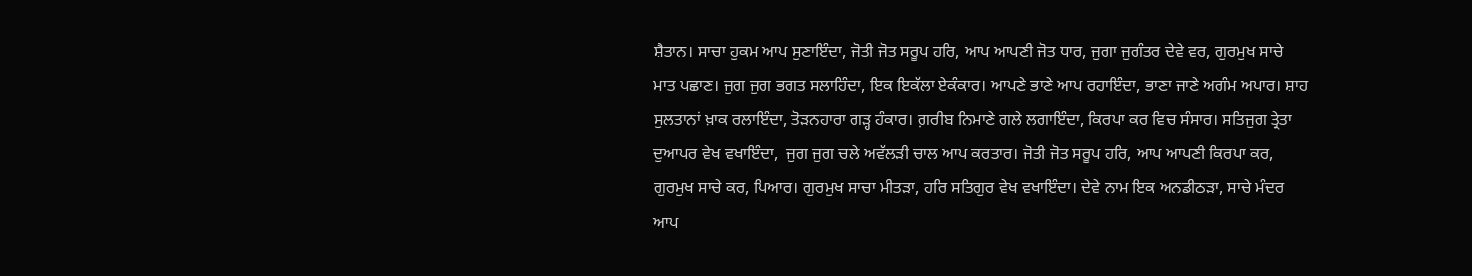ਸ਼ੈਤਾਨ। ਸਾਚਾ ਹੁਕਮ ਆਪ ਸੁਣਾਇੰਦਾ, ਜੋਤੀ ਜੋਤ ਸਰੂਪ ਹਰਿ, ਆਪ ਆਪਣੀ ਜੋਤ ਧਾਰ, ਜੁਗਾ ਜੁਗੰਤਰ ਦੇਵੇ ਵਰ, ਗੁਰਮੁਖ ਸਾਚੇ ਮਾਤ ਪਛਾਣ। ਜੁਗ ਜੁਗ ਭਗਤ ਸਲਾਹਿੰਦਾ, ਇਕ ਇਕੱਲਾ ਏਕੰਕਾਰ। ਆਪਣੇ ਭਾਣੇ ਆਪ ਰਹਾਇੰਦਾ, ਭਾਣਾ ਜਾਣੇ ਅਗੰਮ ਅਪਾਰ। ਸ਼ਾਹ ਸੁਲਤਾਨਾਂ ਖ਼ਾਕ ਰਲਾਇੰਦਾ, ਤੋੜਨਹਾਰਾ ਗੜ੍ਹ ਹੰਕਾਰ। ਗ਼ਰੀਬ ਨਿਮਾਣੇ ਗਲੇ ਲਗਾਇੰਦਾ, ਕਿਰਪਾ ਕਰ ਵਿਚ ਸੰਸਾਰ। ਸਤਿਜੁਗ ਤ੍ਰੇਤਾ ਦੁਆਪਰ ਵੇਖ ਵਖਾਇੰਦਾ,  ਜੁਗ ਜੁਗ ਚਲੇ ਅਵੱਲੜੀ ਚਾਲ ਆਪ ਕਰਤਾਰ। ਜੋਤੀ ਜੋਤ ਸਰੂਪ ਹਰਿ, ਆਪ ਆਪਣੀ ਕਿਰਪਾ ਕਰ, ਗੁਰਮੁਖ ਸਾਚੇ ਕਰ, ਪਿਆਰ। ਗੁਰਮੁਖ ਸਾਚਾ ਮੀਤੜਾ, ਹਰਿ ਸਤਿਗੁਰ ਵੇਖ ਵਖਾਇੰਦਾ। ਦੇਵੇ ਨਾਮ ਇਕ ਅਨਡੀਠੜਾ, ਸਾਚੇ ਮੰਦਰ ਆਪ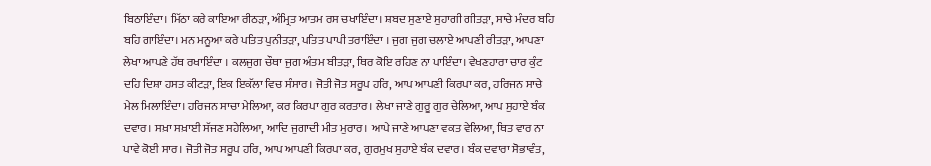ਬਿਠਾਇੰਦਾ। ਮਿੱਠਾ ਕਰੇ ਕਾਇਆ ਰੀਠੜਾ, ਅੰਮ੍ਰਿਤ ਆਤਮ ਰਸ ਚਖਾਇੰਦਾ। ਸ਼ਬਦ ਸੁਣਾਏ ਸੁਹਾਗੀ ਗੀਤੜਾ, ਸਾਚੇ ਮੰਦਰ ਬਹਿ ਬਹਿ ਗਾਇੰਦਾ। ਮਨ ਮਨੂਆ ਕਰੇ ਪਤਿਤ ਪੁਨੀਤੜਾ, ਪਤਿਤ ਪਾਪੀ ਤਰਾਇੰਦਾ । ਜੁਗ ਜੁਗ ਚਲਾਏ ਆਪਣੀ ਰੀਤੜਾ, ਆਪਣਾ ਲੇਖਾ ਆਪਣੇ ਹੱਥ ਰਖਾਇੰਦਾ । ਕਲਜੁਗ ਚੌਥਾ ਜੁਗ ਅੰਤਮ ਬੀਤੜਾ, ਥਿਰ ਕੋਇ ਰਹਿਣ ਨਾ ਪਾਇੰਦਾ। ਵੇਖਣਹਾਰਾ ਚਾਰ ਕੁੰਟ ਦਹਿ ਦਿਸ਼ਾ ਹਸਤ ਕੀਟੜਾ, ਇਕ ਇਕੱਲਾ ਵਿਚ ਸੰਸਾਰ। ਜੋਤੀ ਜੋਤ ਸਰੂਪ ਹਰਿ, ਆਪ ਆਪਣੀ ਕਿਰਪਾ ਕਰ, ਹਰਿਜਨ ਸਾਚੇ ਮੇਲ ਮਿਲਾਇੰਦਾ। ਹਰਿਜਨ ਸਾਚਾ ਮੇਲਿਆ, ਕਰ ਕਿਰਪਾ ਗੁਰ ਕਰਤਾਰ। ਲੇਖਾ ਜਾਣੇ ਗੁਰੂ ਗੁਰ ਚੇਲਿਆ, ਆਪ ਸੁਹਾਏ ਬੰਕ ਦਵਾਰ। ਸਖ਼ਾ ਸਖ਼ਾਈ ਸੱਜਣ ਸਹੇਲਿਆ, ਆਦਿ ਜੁਗਾਦੀ ਮੀਤ ਮੁਰਾਰ। ਆਪੇ ਜਾਣੇ ਆਪਣਾ ਵਕਤ ਵੇਲਿਆ, ਥਿਤ ਵਾਰ ਨਾ ਪਾਵੇ ਕੋਈ ਸਾਰ। ਜੋਤੀ ਜੋਤ ਸਰੂਪ ਹਰਿ, ਆਪ ਆਪਣੀ ਕਿਰਪਾ ਕਰ, ਗੁਰਮੁਖ ਸੁਹਾਏ ਬੰਕ ਦਵਾਰ। ਬੰਕ ਦਵਾਰਾ ਸੋਭਾਵੰਤ,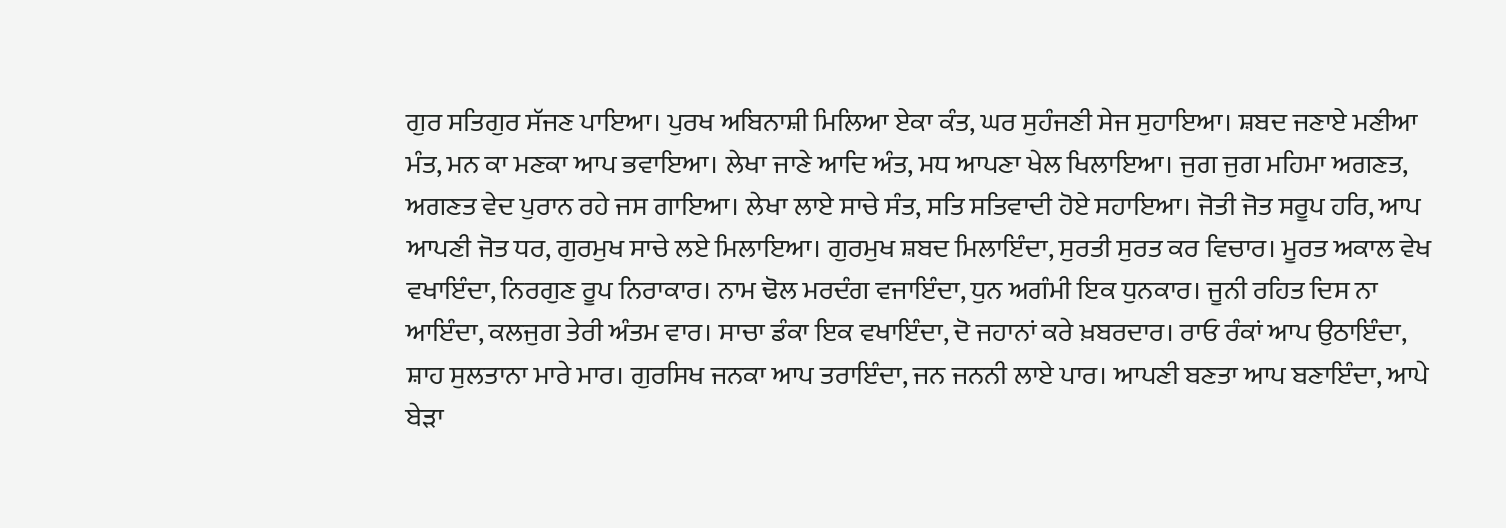ਗੁਰ ਸਤਿਗੁਰ ਸੱਜਣ ਪਾਇਆ। ਪੁਰਖ ਅਬਿਨਾਸ਼ੀ ਮਿਲਿਆ ਏਕਾ ਕੰਤ, ਘਰ ਸੁਹੰਜਣੀ ਸੇਜ ਸੁਹਾਇਆ। ਸ਼ਬਦ ਜਣਾਏ ਮਣੀਆ ਮੰਤ, ਮਨ ਕਾ ਮਣਕਾ ਆਪ ਭਵਾਇਆ। ਲੇਖਾ ਜਾਣੇ ਆਦਿ ਅੰਤ, ਮਧ ਆਪਣਾ ਖੇਲ ਖਿਲਾਇਆ। ਜੁਗ ਜੁਗ ਮਹਿਮਾ ਅਗਣਤ, ਅਗਣਤ ਵੇਦ ਪੁਰਾਨ ਰਹੇ ਜਸ ਗਾਇਆ। ਲੇਖਾ ਲਾਏ ਸਾਚੇ ਸੰਤ, ਸਤਿ ਸਤਿਵਾਦੀ ਹੋਏ ਸਹਾਇਆ। ਜੋਤੀ ਜੋਤ ਸਰੂਪ ਹਰਿ, ਆਪ ਆਪਣੀ ਜੋਤ ਧਰ, ਗੁਰਮੁਖ ਸਾਚੇ ਲਏ ਮਿਲਾਇਆ। ਗੁਰਮੁਖ ਸ਼ਬਦ ਮਿਲਾਇੰਦਾ, ਸੁਰਤੀ ਸੁਰਤ ਕਰ ਵਿਚਾਰ। ਮੂਰਤ ਅਕਾਲ ਵੇਖ ਵਖਾਇੰਦਾ, ਨਿਰਗੁਣ ਰੂਪ ਨਿਰਾਕਾਰ। ਨਾਮ ਢੋਲ ਮਰਦੰਗ ਵਜਾਇੰਦਾ, ਧੁਨ ਅਗੰਮੀ ਇਕ ਧੁਨਕਾਰ। ਜੂਨੀ ਰਹਿਤ ਦਿਸ ਨਾ ਆਇੰਦਾ, ਕਲਜੁਗ ਤੇਰੀ ਅੰਤਮ ਵਾਰ। ਸਾਚਾ ਡੰਕਾ ਇਕ ਵਖਾਇੰਦਾ, ਦੋ ਜਹਾਨਾਂ ਕਰੇ ਖ਼ਬਰਦਾਰ। ਰਾਓ ਰੰਕਾਂ ਆਪ ਉਠਾਇੰਦਾ, ਸ਼ਾਹ ਸੁਲਤਾਨਾ ਮਾਰੇ ਮਾਰ। ਗੁਰਸਿਖ ਜਨਕਾ ਆਪ ਤਰਾਇੰਦਾ, ਜਨ ਜਨਨੀ ਲਾਏ ਪਾਰ। ਆਪਣੀ ਬਣਤਾ ਆਪ ਬਣਾਇੰਦਾ, ਆਪੇ ਬੇੜਾ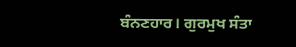ਬੰਨਣਹਾਰ। ਗੁਰਮੁਖ ਸੰਤਾ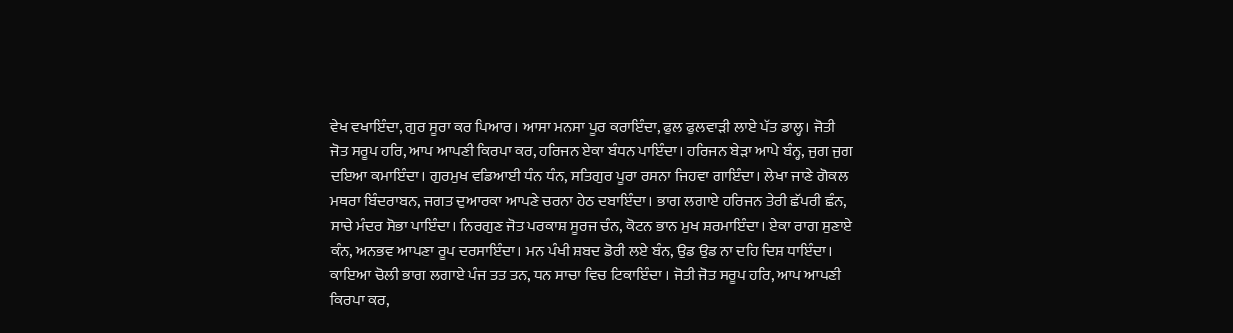ਵੇਖ ਵਖਾਇੰਦਾ, ਗੁਰ ਸੂਰਾ ਕਰ ਪਿਆਰ। ਆਸਾ ਮਨਸਾ ਪੂਰ ਕਰਾਇੰਦਾ, ਫੁਲ ਫੁਲਵਾੜੀ ਲਾਏ ਪੱਤ ਡਾਲ੍ਹ। ਜੋਤੀ ਜੋਤ ਸਰੂਪ ਹਰਿ, ਆਪ ਆਪਣੀ ਕਿਰਪਾ ਕਰ, ਹਰਿਜਨ ਏਕਾ ਬੰਧਨ ਪਾਇੰਦਾ। ਹਰਿਜਨ ਬੇੜਾ ਆਪੇ ਬੰਨ੍ਹ, ਜੁਗ ਜੁਗ ਦਇਆ ਕਮਾਇੰਦਾ। ਗੁਰਮੁਖ ਵਡਿਆਈ ਧੰਨ ਧੰਨ, ਸਤਿਗੁਰ ਪੂਰਾ ਰਸਨਾ ਜਿਹਵਾ ਗਾਇੰਦਾ। ਲੇਖਾ ਜਾਣੇ ਗੋਕਲ ਮਥਰਾ ਬਿੰਦਰਾਬਨ, ਜਗਤ ਦੁਆਰਕਾ ਆਪਣੇ ਚਰਨਾ ਹੇਠ ਦਬਾਇੰਦਾ। ਭਾਗ ਲਗਾਏ ਹਰਿਜਨ ਤੇਰੀ ਛੱਪਰੀ ਛੰਨ, ਸਾਚੇ ਮੰਦਰ ਸੋਭਾ ਪਾਇੰਦਾ। ਨਿਰਗੁਣ ਜੋਤ ਪਰਕਾਸ਼ ਸੂਰਜ ਚੰਨ, ਕੋਟਨ ਭਾਨ ਮੁਖ ਸ਼ਰਮਾਇੰਦਾ। ਏਕਾ ਰਾਗ ਸੁਣਾਏ ਕੰਨ, ਅਨਭਵ ਆਪਣਾ ਰੂਪ ਦਰਸਾਇੰਦਾ। ਮਨ ਪੰਖੀ ਸ਼ਬਦ ਡੋਰੀ ਲਏ ਬੰਨ, ਉਡ ਉਡ ਨਾ ਦਹਿ ਦਿਸ਼ ਧਾਇੰਦਾ। ਕਾਇਆ ਚੋਲੀ ਭਾਗ ਲਗਾਏ ਪੰਜ ਤਤ ਤਨ, ਧਨ ਸਾਚਾ ਵਿਚ ਟਿਕਾਇੰਦਾ । ਜੋਤੀ ਜੋਤ ਸਰੂਪ ਹਰਿ, ਆਪ ਆਪਣੀ ਕਿਰਪਾ ਕਰ,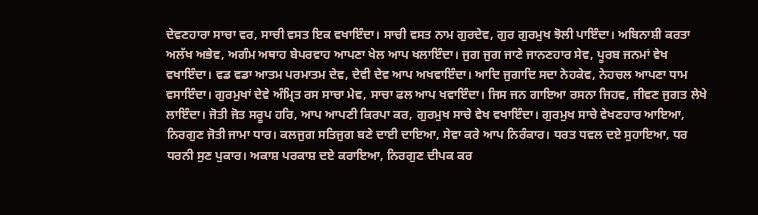ਦੇਵਣਹਾਰਾ ਸਾਚਾ ਵਰ, ਸਾਚੀ ਵਸਤ ਇਕ ਵਖਾਇੰਦਾ। ਸਾਚੀ ਵਸਤ ਨਾਮ ਗੁਰਦੇਵ, ਗੁਰ ਗੁਰਮੁਖ ਝੋਲੀ ਪਾਇੰਦਾ। ਅਬਿਨਾਸ਼ੀ ਕਰਤਾ ਅਲੱਖ ਅਭੇਵ, ਅਗੰਮ ਅਥਾਹ ਬੇਪਰਵਾਹ ਆਪਣਾ ਖੇਲ ਆਪ ਖਲਾਇੰਦਾ। ਜੁਗ ਜੁਗ ਜਾਣੇ ਜਾਨਣਹਾਰ ਸੇਵ, ਪੂਰਬ ਜਨਮਾਂ ਵੇਖ ਵਖਾਇੰਦਾ। ਵਡ ਵਡਾ ਆਤਮ ਪਰਮਾਤਮ ਦੇਵ, ਦੇਵੀ ਦੇਵ ਆਪ ਅਖਵਾਇੰਦਾ। ਆਦਿ ਜੁਗਾਦਿ ਸਦਾ ਨੇਹਕੇਵ, ਨੇਹਚਲ ਆਪਣਾ ਧਾਮ ਵਸਾਇੰਦਾ। ਗੁਰਮੁਖਾਂ ਦੇਵੇ ਅੰਮ੍ਰਿਤ ਰਸ ਸਾਚਾ ਮੇਵ, ਸਾਚਾ ਫਲ ਆਪ ਖਵਾਇੰਦਾ। ਜਿਸ ਜਨ ਗਾਇਆ ਰਸਨਾ ਜਿਹਵ, ਜੀਵਣ ਜੁਗਤ ਲੇਖੇ ਲਾਇੰਦਾ। ਜੋਤੀ ਜੋਤ ਸਰੂਪ ਹਰਿ, ਆਪ ਆਪਣੀ ਕਿਰਪਾ ਕਰ, ਗੁਰਮੁਖ ਸਾਚੇ ਵੇਖ ਵਖਾਇੰਦਾ। ਗੁਰਮੁਖ ਸਾਚੇ ਵੇਖਣਹਾਰ ਆਇਆ, ਨਿਰਗੁਣ ਜੋਤੀ ਜਾਮਾ ਧਾਰ। ਕਲਜੁਗ ਸਤਿਜੁਗ ਬਣੇ ਦਾਈ ਦਾਇਆ, ਸੇਵਾ ਕਰੇ ਆਪ ਨਿਰੰਕਾਰ। ਧਰਤ ਧਵਲ ਦਏ ਸੁਹਾਇਆ, ਧਰ ਧਰਨੀ ਸੁਣ ਪੁਕਾਰ। ਅਕਾਸ਼ ਪਰਕਾਸ਼ ਦਏ ਕਰਾਇਆ, ਨਿਰਗੁਣ ਦੀਪਕ ਕਰ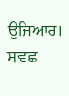ਉਜਿਆਰ। ਸਵਛ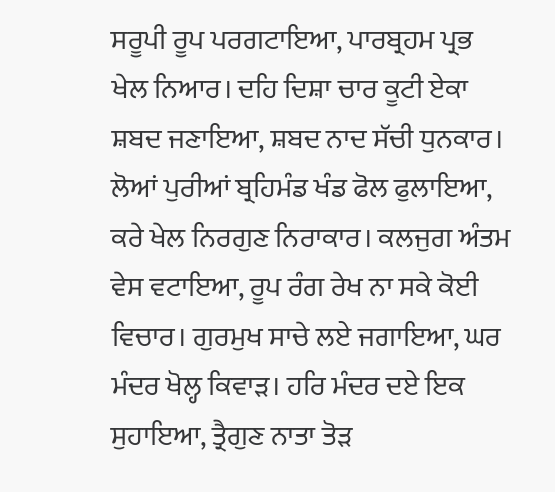ਸਰੂਪੀ ਰੂਪ ਪਰਗਟਾਇਆ, ਪਾਰਬ੍ਰਹਮ ਪ੍ਰਭ ਖੇਲ ਨਿਆਰ। ਦਹਿ ਦਿਸ਼ਾ ਚਾਰ ਕੂਟੀ ਏਕਾ ਸ਼ਬਦ ਜਣਾਇਆ, ਸ਼ਬਦ ਨਾਦ ਸੱਚੀ ਧੁਨਕਾਰ। ਲੋਆਂ ਪੁਰੀਆਂ ਬ੍ਰਹਿਮੰਡ ਖੰਡ ਫੋਲ ਫੁਲਾਇਆ, ਕਰੇ ਖੇਲ ਨਿਰਗੁਣ ਨਿਰਾਕਾਰ। ਕਲਜੁਗ ਅੰਤਮ ਵੇਸ ਵਟਾਇਆ, ਰੂਪ ਰੰਗ ਰੇਖ ਨਾ ਸਕੇ ਕੋਈ ਵਿਚਾਰ। ਗੁਰਮੁਖ ਸਾਚੇ ਲਏ ਜਗਾਇਆ, ਘਰ ਮੰਦਰ ਖੋਲ੍ਹ ਕਿਵਾੜ। ਹਰਿ ਮੰਦਰ ਦਏ ਇਕ ਸੁਹਾਇਆ, ਤ੍ਰੈਗੁਣ ਨਾਤਾ ਤੋੜ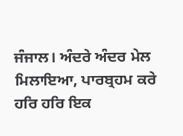ਜੰਜਾਲ। ਅੰਦਰੇ ਅੰਦਰ ਮੇਲ ਮਿਲਾਇਆ, ਪਾਰਬ੍ਰਹਮ ਕਰੇ ਹਰਿ ਹਰਿ ਇਕ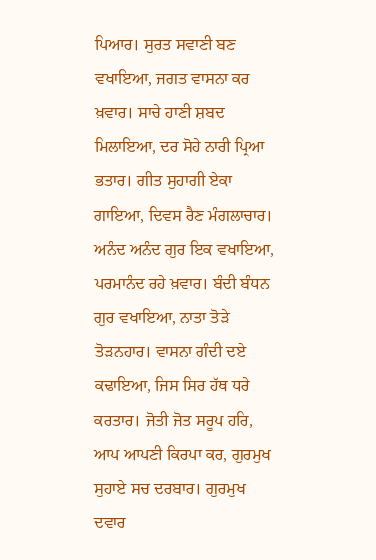ਪਿਆਰ। ਸੁਰਤ ਸਵਾਣੀ ਬਣ ਵਖਾਇਆ, ਜਗਤ ਵਾਸਨਾ ਕਰ ਖ਼ਵਾਰ। ਸਾਚੇ ਹਾਣੀ ਸ਼ਬਦ ਮਿਲਾਇਆ, ਦਰ ਸੋਹੇ ਨਾਰੀ ਪ੍ਰਿਆ ਭਤਾਰ। ਗੀਤ ਸੁਹਾਗੀ ਏਕਾ ਗਾਇਆ, ਦਿਵਸ ਰੈਣ ਮੰਗਲਾਚਾਰ। ਅਨੰਦ ਅਨੰਦ ਗੁਰ ਇਕ ਵਖਾਇਆ, ਪਰਮਾਨੰਦ ਰਹੇ ਖ਼ਵਾਰ। ਬੰਦੀ ਬੰਧਨ ਗੁਰ ਵਖਾਇਆ, ਨਾਤਾ ਤੋੜੇ ਤੋੜਨਹਾਰ। ਵਾਸਨਾ ਗੰਦੀ ਦਏ ਕਢਾਇਆ, ਜਿਸ ਸਿਰ ਹੱਥ ਧਰੇ ਕਰਤਾਰ। ਜੋਤੀ ਜੋਤ ਸਰੂਪ ਹਰਿ, ਆਪ ਆਪਣੀ ਕਿਰਪਾ ਕਰ, ਗੁਰਮੁਖ ਸੁਹਾਏ ਸਚ ਦਰਬਾਰ। ਗੁਰਮੁਖ ਦਵਾਰ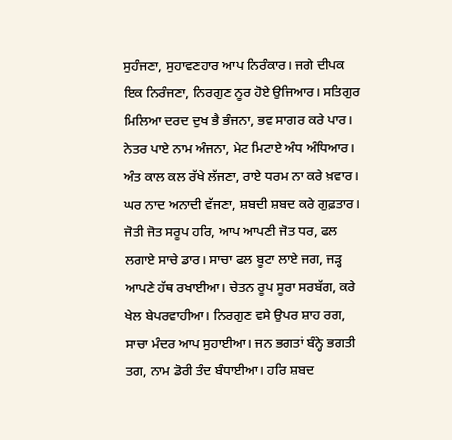ਸੁਹੰਜਣਾ, ਸੁਹਾਵਣਹਾਰ ਆਪ ਨਿਰੰਕਾਰ। ਜਗੇ ਦੀਪਕ ਇਕ ਨਿਰੰਜਣਾ, ਨਿਰਗੁਣ ਨੂਰ ਹੋਏ ਉਜਿਆਰ। ਸਤਿਗੁਰ ਮਿਲਿਆ ਦਰਦ ਦੁਖ ਭੈ ਭੰਜਨਾ, ਭਵ ਸਾਗਰ ਕਰੇ ਪਾਰ। ਨੇਤਰ ਪਾਏ ਨਾਮ ਅੰਜਨਾ, ਮੇਟ ਮਿਟਾਏ ਅੰਧ ਅੰਧਿਆਰ। ਅੰਤ ਕਾਲ ਕਲ ਰੱਖੇ ਲੱਜਣਾ, ਰਾਏ ਧਰਮ ਨਾ ਕਰੇ ਖ਼ਵਾਰ। ਘਰ ਨਾਦ ਅਨਾਦੀ ਵੱਜਣਾ, ਸ਼ਬਦੀ ਸ਼ਬਦ ਕਰੇ ਗੁਫ਼ਤਾਰ। ਜੋਤੀ ਜੋਤ ਸਰੂਪ ਹਰਿ, ਆਪ ਆਪਣੀ ਜੋਤ ਧਰ, ਫਲ ਲਗਾਏ ਸਾਚੇ ਡਾਰ। ਸਾਚਾ ਫਲ ਬੂਟਾ ਲਾਏ ਜਗ, ਜੜ੍ਹ ਆਪਣੇ ਹੱਥ ਰਖਾਈਆ। ਚੇਤਨ ਰੂਪ ਸੂਰਾ ਸਰਬੱਗ, ਕਰੇ ਖੇਲ ਬੇਪਰਵਾਹੀਆ। ਨਿਰਗੁਣ ਵਸੇ ਉਪਰ ਸ਼ਾਹ ਰਗ, ਸਾਚਾ ਮੰਦਰ ਆਪ ਸੁਹਾਈਆ। ਜਨ ਭਗਤਾਂ ਬੰਨ੍ਹੇ ਭਗਤੀ ਤਗ, ਨਾਮ ਡੋਰੀ ਤੰਦ ਬੰਧਾਈਆ। ਹਰਿ ਸ਼ਬਦ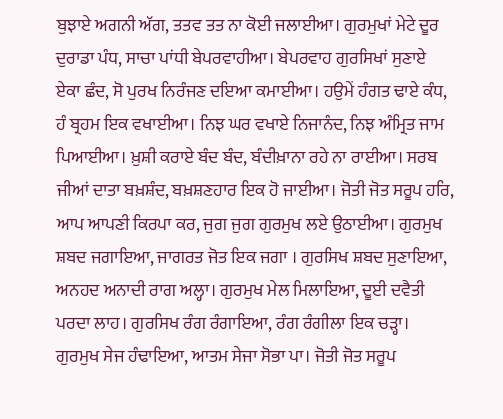ਬੁਝਾਏ ਅਗਨੀ ਅੱਗ, ਤਤਵ ਤਤ ਨਾ ਕੋਈ ਜਲਾਈਆ। ਗੁਰਮੁਖਾਂ ਮੇਟੇ ਦੂਰ ਦੁਰਾਡਾ ਪੰਧ, ਸਾਚਾ ਪਾਂਧੀ ਬੇਪਰਵਾਹੀਆ। ਬੇਪਰਵਾਹ ਗੁਰਸਿਖਾਂ ਸੁਣਾਏ ਏਕਾ ਛੰਦ, ਸੋ ਪੁਰਖ ਨਿਰੰਜਣ ਦਇਆ ਕਮਾਈਆ। ਹਉਮੇਂ ਹੰਗਤ ਢਾਏ ਕੰਧ, ਹੰ ਬ੍ਰਹਮ ਇਕ ਵਖਾਈਆ। ਨਿਝ ਘਰ ਵਖਾਏ ਨਿਜਾਨੰਦ, ਨਿਝ ਅੰਮ੍ਰਿਤ ਜਾਮ ਪਿਆਈਆ। ਖ਼ੁਸ਼ੀ ਕਰਾਏ ਬੰਦ ਬੰਦ, ਬੰਦੀਖ਼ਾਨਾ ਰਹੇ ਨਾ ਰਾਈਆ। ਸਰਬ ਜੀਆਂ ਦਾਤਾ ਬਖ਼ਸ਼ੰਦ, ਬਖ਼ਸ਼ਣਹਾਰ ਇਕ ਹੋ ਜਾਈਆ। ਜੋਤੀ ਜੋਤ ਸਰੂਪ ਹਰਿ, ਆਪ ਆਪਣੀ ਕਿਰਪਾ ਕਰ, ਜੁਗ ਜੁਗ ਗੁਰਮੁਖ ਲਏ ਉਠਾਈਆ। ਗੁਰਮੁਖ ਸ਼ਬਦ ਜਗਾਇਆ, ਜਾਗਰਤ ਜੋਤ ਇਕ ਜਗਾ । ਗੁਰਸਿਖ ਸ਼ਬਦ ਸੁਣਾਇਆ, ਅਨਹਦ ਅਨਾਦੀ ਰਾਗ ਅਲ੍ਹਾ। ਗੁਰਮੁਖ ਮੇਲ ਮਿਲਾਇਆ, ਦੂਈ ਦਵੈਤੀ ਪਰਦਾ ਲਾਹ। ਗੁਰਸਿਖ ਰੰਗ ਰੰਗਾਇਆ, ਰੰਗ ਰੰਗੀਲਾ ਇਕ ਚੜ੍ਹਾ। ਗੁਰਮੁਖ ਸੇਜ ਹੰਢਾਇਆ, ਆਤਮ ਸੇਜਾ ਸੋਭਾ ਪਾ। ਜੋਤੀ ਜੋਤ ਸਰੂਪ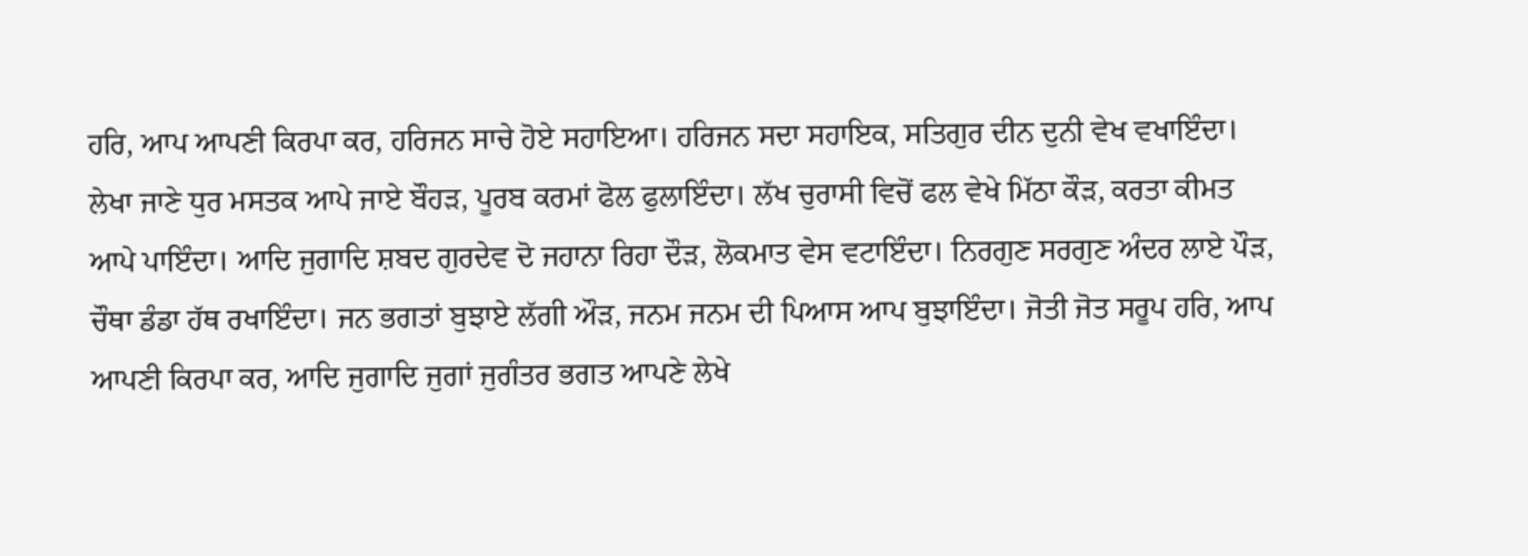ਹਰਿ, ਆਪ ਆਪਣੀ ਕਿਰਪਾ ਕਰ, ਹਰਿਜਨ ਸਾਚੇ ਹੋਏ ਸਹਾਇਆ। ਹਰਿਜਨ ਸਦਾ ਸਹਾਇਕ, ਸਤਿਗੁਰ ਦੀਨ ਦੁਨੀ ਵੇਖ ਵਖਾਇੰਦਾ। ਲੇਖਾ ਜਾਣੇ ਧੁਰ ਮਸਤਕ ਆਪੇ ਜਾਏ ਬੌਹੜ, ਪੂਰਬ ਕਰਮਾਂ ਫੋਲ ਫੁਲਾਇੰਦਾ। ਲੱਖ ਚੁਰਾਸੀ ਵਿਚੋਂ ਫਲ ਵੇਖੇ ਮਿੱਠਾ ਕੌੜ, ਕਰਤਾ ਕੀਮਤ ਆਪੇ ਪਾਇੰਦਾ। ਆਦਿ ਜੁਗਾਦਿ ਸ਼ਬਦ ਗੁਰਦੇਵ ਦੋ ਜਹਾਨਾ ਰਿਹਾ ਦੌੜ, ਲੋਕਮਾਤ ਵੇਸ ਵਟਾਇੰਦਾ। ਨਿਰਗੁਣ ਸਰਗੁਣ ਅੰਦਰ ਲਾਏ ਪੌੜ, ਚੌਥਾ ਡੰਡਾ ਹੱਥ ਰਖਾਇੰਦਾ। ਜਨ ਭਗਤਾਂ ਬੁਝਾਏ ਲੱਗੀ ਔੜ, ਜਨਮ ਜਨਮ ਦੀ ਪਿਆਸ ਆਪ ਬੁਝਾਇੰਦਾ। ਜੋਤੀ ਜੋਤ ਸਰੂਪ ਹਰਿ, ਆਪ ਆਪਣੀ ਕਿਰਪਾ ਕਰ, ਆਦਿ ਜੁਗਾਦਿ ਜੁਗਾਂ ਜੁਗੰਤਰ ਭਗਤ ਆਪਣੇ ਲੇਖੇ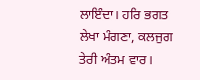ਲਾਇੰਦਾ। ਹਰਿ ਭਗਤ ਲੇਖਾ ਮੰਗਣਾ, ਕਲਜੁਗ ਤੇਰੀ ਅੰਤਮ ਵਾਰ।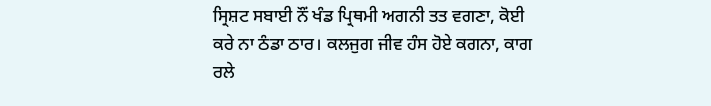ਸ੍ਰਿਸ਼ਟ ਸਬਾਈ ਨੌਂ ਖੰਡ ਪ੍ਰਿਥਮੀ ਅਗਨੀ ਤਤ ਵਗਣਾ, ਕੋਈ ਕਰੇ ਨਾ ਠੰਡਾ ਠਾਰ। ਕਲਜੁਗ ਜੀਵ ਹੰਸ ਹੋਏ ਕਗਨਾ, ਕਾਗ ਰਲੇ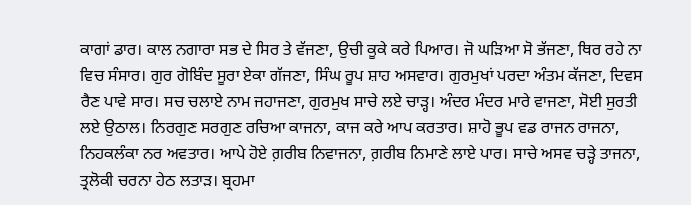ਕਾਗਾਂ ਡਾਰ। ਕਾਲ ਨਗਾਰਾ ਸਭ ਦੇ ਸਿਰ ਤੇ ਵੱਜਣਾ, ਉਚੀ ਕੂਕੇ ਕਰੇ ਪਿਆਰ। ਜੋ ਘੜਿਆ ਸੋ ਭੱਜਣਾ, ਥਿਰ ਰਹੇ ਨਾ ਵਿਚ ਸੰਸਾਰ। ਗੁਰ ਗੋਬਿੰਦ ਸੂਰਾ ਏਕਾ ਗੱਜਣਾ, ਸਿੰਘ ਰੂਪ ਸ਼ਾਹ ਅਸਵਾਰ। ਗੁਰਮੁਖਾਂ ਪਰਦਾ ਅੰਤਮ ਕੱਜਣਾ, ਦਿਵਸ ਰੈਣ ਪਾਵੇ ਸਾਰ। ਸਚ ਚਲਾਏ ਨਾਮ ਜਹਾਜਣਾ, ਗੁਰਮੁਖ ਸਾਚੇ ਲਏ ਚਾੜ੍ਹ। ਅੰਦਰ ਮੰਦਰ ਮਾਰੇ ਵਾਜਣਾ, ਸੋਈ ਸੁਰਤੀ ਲਏ ਉਠਾਲ। ਨਿਰਗੁਣ ਸਰਗੁਣ ਰਚਿਆ ਕਾਜਨਾ, ਕਾਜ ਕਰੇ ਆਪ ਕਰਤਾਰ। ਸ਼ਾਹੋ ਭੂਪ ਵਡ ਰਾਜਨ ਰਾਜਨਾ, ਨਿਹਕਲੰਕਾ ਨਰ ਅਵਤਾਰ। ਆਪੇ ਹੋਏ ਗ਼ਰੀਬ ਨਿਵਾਜਨਾ, ਗ਼ਰੀਬ ਨਿਮਾਣੇ ਲਾਏ ਪਾਰ। ਸਾਚੇ ਅਸਵ ਚੜ੍ਹੇ ਤਾਜਨਾ, ਤ੍ਰਲੋਕੀ ਚਰਨਾ ਹੇਠ ਲਤਾੜ। ਬ੍ਰਹਮਾ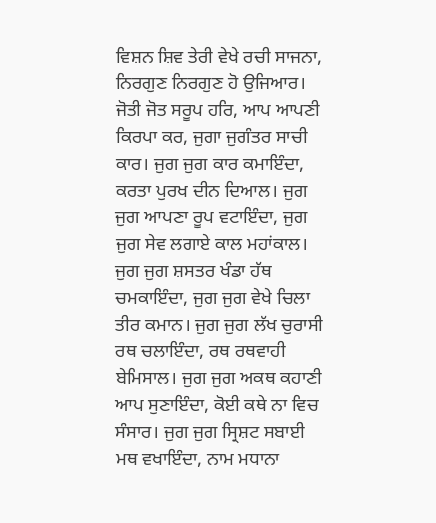ਵਿਸ਼ਨ ਸ਼ਿਵ ਤੇਰੀ ਵੇਖੇ ਰਚੀ ਸਾਜਨਾ, ਨਿਰਗੁਣ ਨਿਰਗੁਣ ਹੋ ਉਜਿਆਰ। ਜੋਤੀ ਜੋਤ ਸਰੂਪ ਹਰਿ, ਆਪ ਆਪਣੀ ਕਿਰਪਾ ਕਰ, ਜੁਗਾ ਜੁਗੰਤਰ ਸਾਚੀ ਕਾਰ। ਜੁਗ ਜੁਗ ਕਾਰ ਕਮਾਇੰਦਾ, ਕਰਤਾ ਪੁਰਖ ਦੀਨ ਦਿਆਲ। ਜੁਗ ਜੁਗ ਆਪਣਾ ਰੂਪ ਵਟਾਇੰਦਾ, ਜੁਗ ਜੁਗ ਸੇਵ ਲਗਾਏ ਕਾਲ ਮਹਾਂਕਾਲ। ਜੁਗ ਜੁਗ ਸ਼ਸਤਰ ਖੰਡਾ ਹੱਥ ਚਮਕਾਇੰਦਾ, ਜੁਗ ਜੁਗ ਵੇਖੇ ਚਿਲਾ ਤੀਰ ਕਮਾਨ। ਜੁਗ ਜੁਗ ਲੱਖ ਚੁਰਾਸੀ ਰਥ ਚਲਾਇੰਦਾ, ਰਥ ਰਥਵਾਹੀ ਬੇਮਿਸਾਲ। ਜੁਗ ਜੁਗ ਅਕਥ ਕਹਾਣੀ ਆਪ ਸੁਣਾਇੰਦਾ, ਕੋਈ ਕਥੇ ਨਾ ਵਿਚ ਸੰਸਾਰ। ਜੁਗ ਜੁਗ ਸ੍ਰਿਸ਼ਟ ਸਬਾਈ ਮਥ ਵਖਾਇੰਦਾ, ਨਾਮ ਮਧਾਨਾ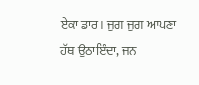ਏਕਾ ਡਾਰ। ਜੁਗ ਜੁਗ ਆਪਣਾ ਹੱਥ ਉਠਾਇੰਦਾ, ਜਨ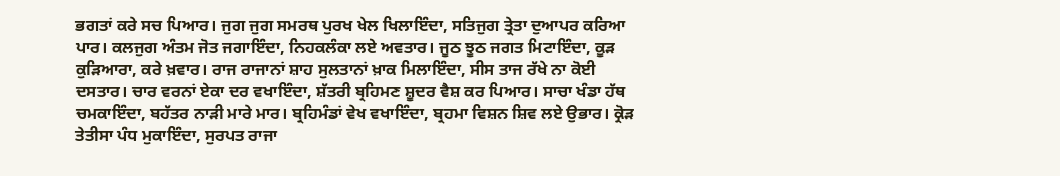ਭਗਤਾਂ ਕਰੇ ਸਚ ਪਿਆਰ। ਜੁਗ ਜੁਗ ਸਮਰਥ ਪੁਰਖ ਖੇਲ ਖਿਲਾਇੰਦਾ, ਸਤਿਜੁਗ ਤ੍ਰੇਤਾ ਦੁਆਪਰ ਕਰਿਆ ਪਾਰ। ਕਲਜੁਗ ਅੰਤਮ ਜੋਤ ਜਗਾਇੰਦਾ, ਨਿਹਕਲੰਕਾ ਲਏ ਅਵਤਾਰ। ਜੂਠ ਝੂਠ ਜਗਤ ਮਿਟਾਇੰਦਾ, ਕੂੜ ਕੁੜਿਆਰਾ, ਕਰੇ ਖ਼ਵਾਰ। ਰਾਜ ਰਾਜਾਨਾਂ ਸ਼ਾਹ ਸੁਲਤਾਨਾਂ ਖ਼ਾਕ ਮਿਲਾਇੰਦਾ, ਸੀਸ ਤਾਜ ਰੱਖੇ ਨਾ ਕੋਈ ਦਸਤਾਰ। ਚਾਰ ਵਰਨਾਂ ਏਕਾ ਦਰ ਵਖਾਇੰਦਾ, ਸ਼ੱਤਰੀ ਬ੍ਰਹਿਮਣ ਸ਼ੂਦਰ ਵੈਸ਼ ਕਰ ਪਿਆਰ। ਸਾਚਾ ਖੰਡਾ ਹੱਥ ਚਮਕਾਇੰਦਾ, ਬਹੱਤਰ ਨਾੜੀ ਮਾਰੇ ਮਾਰ। ਬ੍ਰਹਿਮੰਡਾਂ ਵੇਖ ਵਖਾਇੰਦਾ, ਬ੍ਰਹਮਾ ਵਿਸ਼ਨ ਸ਼ਿਵ ਲਏ ਉਭਾਰ। ਕ੍ਰੋੜ ਤੇਤੀਸਾ ਪੰਧ ਮੁਕਾਇੰਦਾ, ਸੁਰਪਤ ਰਾਜਾ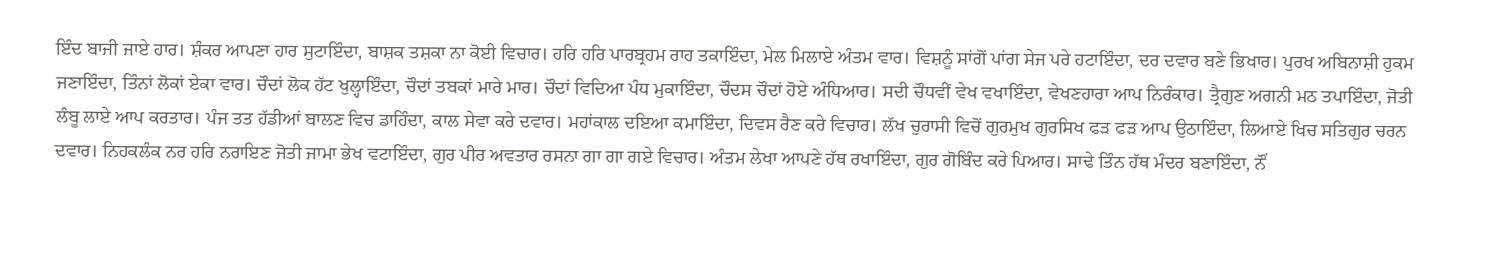ਇੰਦ ਬਾਜੀ ਜਾਏ ਹਾਰ। ਸ਼ੰਕਰ ਆਪਣਾ ਹਾਰ ਸੁਟਾਇੰਦਾ, ਬਾਸ਼ਕ ਤਸ਼ਕਾ ਨਾ ਕੋਈ ਵਿਚਾਰ। ਹਰਿ ਹਰਿ ਪਾਰਬ੍ਰਹਮ ਰਾਹ ਤਕਾਇੰਦਾ, ਮੇਲ ਮਿਲਾਏ ਅੰਤਮ ਵਾਰ। ਵਿਸ਼ਨੂੰ ਸਾਂਗੋਂ ਪਾਂਗ ਸੇਜ ਪਰੇ ਹਟਾਇੰਦਾ, ਦਰ ਦਵਾਰ ਬਣੇ ਭਿਖਾਰ। ਪੁਰਖ ਅਬਿਨਾਸ਼ੀ ਹੁਕਮ ਜਣਾਇੰਦਾ, ਤਿੰਨਾਂ ਲੋਕਾਂ ਏਕਾ ਵਾਰ। ਚੌਦਾਂ ਲੋਕ ਹੱਟ ਖੁਲ੍ਹਾਇੰਦਾ, ਚੌਦਾਂ ਤਬਕਾਂ ਮਾਰੇ ਮਾਰ। ਚੌਦਾਂ ਵਿਦਿਆ ਪੰਧ ਮੁਕਾਇੰਦਾ, ਚੌਦਸ ਚੌਦਾਂ ਹੋਏ ਅੰਧਿਆਰ। ਸਦੀ ਚੌਧਵੀਂ ਵੇਖ ਵਖਾਇੰਦਾ, ਵੇਖਣਹਾਰਾ ਆਪ ਨਿਰੰਕਾਰ। ਤ੍ਰੈਗੁਣ ਅਗਨੀ ਮਠ ਤਪਾਇੰਦਾ, ਜੋਤੀ ਲੰਬੂ ਲਾਏ ਆਪ ਕਰਤਾਰ। ਪੰਜ ਤਤ ਹੱਡੀਆਂ ਬਾਲਣ ਵਿਚ ਡਾਹਿੰਦਾ, ਕਾਲ ਸੇਵਾ ਕਰੇ ਦਵਾਰ। ਮਹਾਂਕਾਲ ਦਇਆ ਕਮਾਇੰਦਾ, ਦਿਵਸ ਰੈਣ ਕਰੇ ਵਿਚਾਰ। ਲੱਖ ਚੁਰਾਸੀ ਵਿਚੋਂ ਗੁਰਮੁਖ ਗੁਰਸਿਖ ਫੜ ਫੜ ਆਪ ਉਠਾਇੰਦਾ, ਲਿਆਏ ਖਿਚ ਸਤਿਗੁਰ ਚਰਨ ਦਵਾਰ। ਨਿਹਕਲੰਕ ਨਰ ਹਰਿ ਨਰਾਇਣ ਜੋਤੀ ਜਾਮਾ ਭੇਖ ਵਟਾਇੰਦਾ, ਗੁਰ ਪੀਰ ਅਵਤਾਰ ਰਸਨਾ ਗਾ ਗਾ ਗਏ ਵਿਚਾਰ। ਅੰਤਮ ਲੇਖਾ ਆਪਣੇ ਹੱਥ ਰਖਾਇੰਦਾ, ਗੁਰ ਗੋਬਿੰਦ ਕਰੇ ਪਿਆਰ। ਸਾਢੇ ਤਿੰਨ ਹੱਥ ਮੰਦਰ ਬਣਾਇੰਦਾ, ਨੌਂ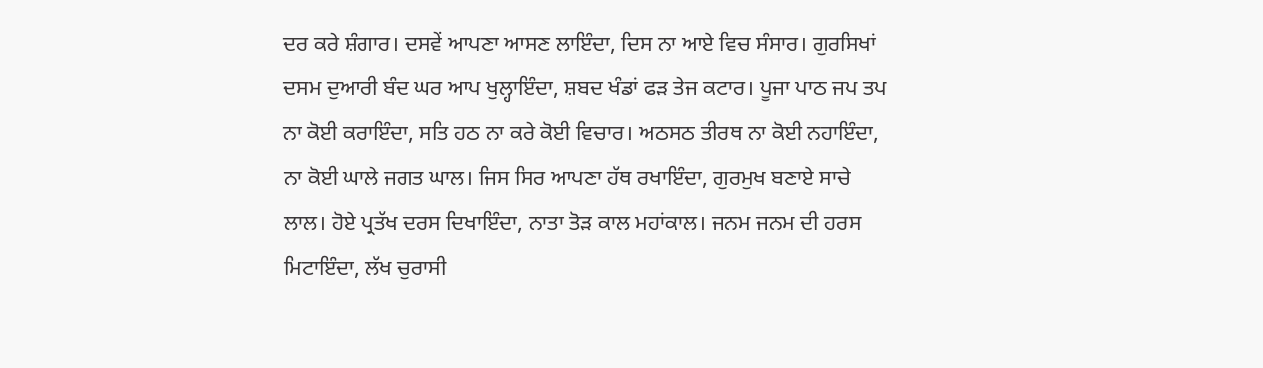ਦਰ ਕਰੇ ਸ਼ੰਗਾਰ। ਦਸਵੇਂ ਆਪਣਾ ਆਸਣ ਲਾਇੰਦਾ, ਦਿਸ ਨਾ ਆਏ ਵਿਚ ਸੰਸਾਰ। ਗੁਰਸਿਖਾਂ ਦਸਮ ਦੁਆਰੀ ਬੰਦ ਘਰ ਆਪ ਖੁਲ੍ਹਾਇੰਦਾ, ਸ਼ਬਦ ਖੰਡਾਂ ਫੜ ਤੇਜ ਕਟਾਰ। ਪੂਜਾ ਪਾਠ ਜਪ ਤਪ ਨਾ ਕੋਈ ਕਰਾਇੰਦਾ, ਸਤਿ ਹਠ ਨਾ ਕਰੇ ਕੋਈ ਵਿਚਾਰ। ਅਠਸਠ ਤੀਰਥ ਨਾ ਕੋਈ ਨਹਾਇੰਦਾ, ਨਾ ਕੋਈ ਘਾਲੇ ਜਗਤ ਘਾਲ। ਜਿਸ ਸਿਰ ਆਪਣਾ ਹੱਥ ਰਖਾਇੰਦਾ, ਗੁਰਮੁਖ ਬਣਾਏ ਸਾਚੇ ਲਾਲ। ਹੋਏ ਪ੍ਰਤੱਖ ਦਰਸ ਦਿਖਾਇੰਦਾ, ਨਾਤਾ ਤੋੜ ਕਾਲ ਮਹਾਂਕਾਲ। ਜਨਮ ਜਨਮ ਦੀ ਹਰਸ ਮਿਟਾਇੰਦਾ, ਲੱਖ ਚੁਰਾਸੀ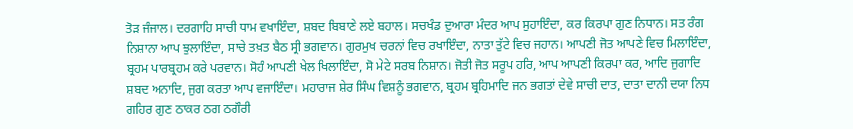ਤੋੜ ਜੰਜਾਲ। ਦਰਗਾਹਿ ਸਾਚੀ ਧਾਮ ਵਖਾਇੰਦਾ, ਸ਼ਬਦ ਬਿਬਾਣੇ ਲਏ ਬਹਾਲ। ਸਚਖੰਡ ਦੁਆਰਾ ਮੰਦਰ ਆਪ ਸੁਹਾਇੰਦਾ, ਕਰ ਕਿਰਪਾ ਗੁਣ ਨਿਧਾਨ। ਸਤ ਰੰਗ ਨਿਸ਼ਾਨਾ ਆਪ ਝੁਲਾਇੰਦਾ, ਸਾਚੇ ਤਖ਼ਤ ਬੈਠ ਸ੍ਰੀ ਭਗਵਾਨ। ਗੁਰਮੁਖ ਚਰਨਾਂ ਵਿਚ ਰਖਾਇੰਦਾ, ਨਾਤਾ ਤੁੱਟੇ ਵਿਚ ਜਹਾਨ। ਆਪਣੀ ਜੋਤ ਆਪਣੇ ਵਿਚ ਮਿਲਾਇੰਦਾ, ਬ੍ਰਹਮ ਪਾਰਬ੍ਰਹਮ ਕਰੇ ਪਰਵਾਨ। ਸੋਹੰ ਆਪਣੀ ਖੇਲ ਖਿਲਾਇੰਦਾ, ਸੋ ਮੇਟੇ ਸਰਬ ਨਿਸ਼ਾਨ। ਜੋਤੀ ਜੋਤ ਸਰੂਪ ਹਰਿ, ਆਪ ਆਪਣੀ ਕਿਰਪਾ ਕਰ, ਆਦਿ ਜੁਗਾਦਿ ਸ਼ਬਦ ਅਨਾਦਿ, ਜੁਗ ਕਰਤਾ ਆਪ ਵਜਾਇੰਦਾ। ਮਹਾਰਾਜ ਸ਼ੇਰ ਸਿੰਘ ਵਿਸ਼ਨੂੰ ਭਗਵਾਨ, ਬ੍ਰਹਮ ਬ੍ਰਹਿਮਾਦਿ ਜਨ ਭਗਤਾਂ ਦੇਵੇ ਸਾਚੀ ਦਾਤ, ਦਾਤਾ ਦਾਨੀ ਦਯਾ ਨਿਧ ਗਹਿਰ ਗੁਣ ਠਾਕਰ ਠਗ ਠਗੌਰੀ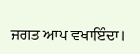ਜਗਤ ਆਪ ਵਖਾਇੰਦਾ।